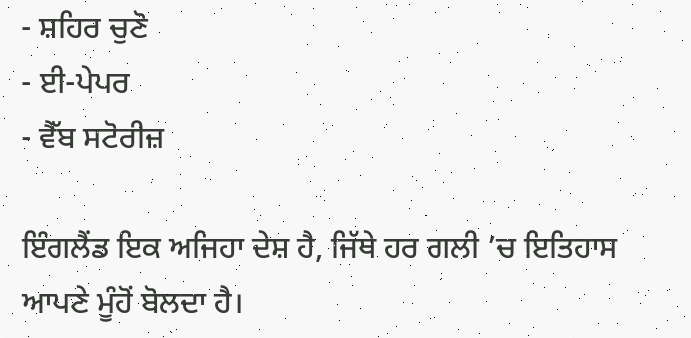- ਸ਼ਹਿਰ ਚੁਣੋ
- ਈ-ਪੇਪਰ
- ਵੈੱਬ ਸਟੋਰੀਜ਼

ਇੰਗਲੈਂਡ ਇਕ ਅਜਿਹਾ ਦੇਸ਼ ਹੈ, ਜਿੱਥੇ ਹਰ ਗਲੀ ’ਚ ਇਤਿਹਾਸ ਆਪਣੇ ਮੂੰਹੋਂ ਬੋਲਦਾ ਹੈ।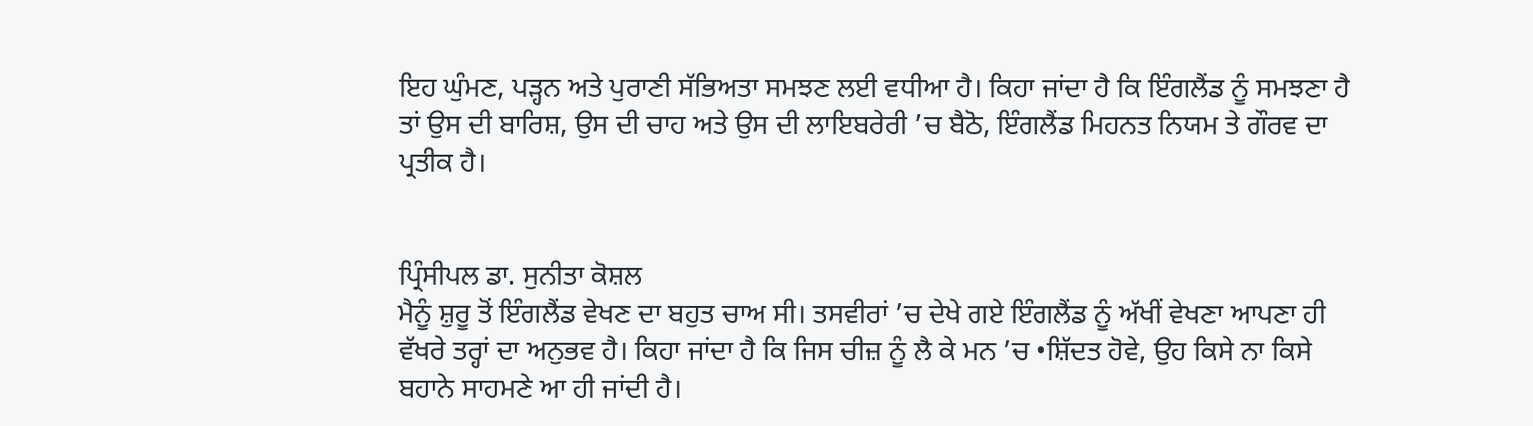ਇਹ ਘੁੰਮਣ, ਪੜ੍ਹਨ ਅਤੇ ਪੁਰਾਣੀ ਸੱਭਿਅਤਾ ਸਮਝਣ ਲਈ ਵਧੀਆ ਹੈ। ਕਿਹਾ ਜਾਂਦਾ ਹੈ ਕਿ ਇੰਗਲੈਂਡ ਨੂੰ ਸਮਝਣਾ ਹੈ ਤਾਂ ਉਸ ਦੀ ਬਾਰਿਸ਼, ਉਸ ਦੀ ਚਾਹ ਅਤੇ ਉਸ ਦੀ ਲਾਇਬਰੇਰੀ ’ਚ ਬੈਠੋ, ਇੰਗਲੈਂਡ ਮਿਹਨਤ ਨਿਯਮ ਤੇ ਗੌਰਵ ਦਾ ਪ੍ਰਤੀਕ ਹੈ।


ਪ੍ਰਿੰਸੀਪਲ ਡਾ. ਸੁਨੀਤਾ ਕੋਸ਼ਲ
ਮੈਨੂੰ ਸ਼ੁਰੂ ਤੋਂ ਇੰਗਲੈਂਡ ਵੇਖਣ ਦਾ ਬਹੁਤ ਚਾਅ ਸੀ। ਤਸਵੀਰਾਂ ’ਚ ਦੇਖੇ ਗਏ ਇੰਗਲੈਂਡ ਨੂੰ ਅੱਖੀਂ ਵੇਖਣਾ ਆਪਣਾ ਹੀ ਵੱਖਰੇ ਤਰ੍ਹਾਂ ਦਾ ਅਨੁਭਵ ਹੈ। ਕਿਹਾ ਜਾਂਦਾ ਹੈ ਕਿ ਜਿਸ ਚੀਜ਼ ਨੂੰ ਲੈ ਕੇ ਮਨ ’ਚ •ਸ਼ਿੱਦਤ ਹੋਵੇ, ਉਹ ਕਿਸੇ ਨਾ ਕਿਸੇ ਬਹਾਨੇ ਸਾਹਮਣੇ ਆ ਹੀ ਜਾਂਦੀ ਹੈ।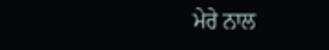ਮੇਰੇ ਨਾਲ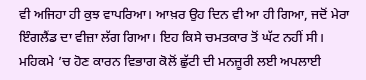ਵੀ ਅਜਿਹਾ ਹੀ ਕੁਝ ਵਾਪਰਿਆ। ਆਖ਼ਰ ਉਹ ਦਿਨ ਵੀ ਆ ਹੀ ਗਿਆ, ਜਦੋਂ ਮੇਰਾ ਇੰਗਲੈਂਡ ਦਾ ਵੀਜ਼ਾ ਲੱਗ ਗਿਆ। ਇਹ ਕਿਸੇ ਚਮਤਕਾਰ ਤੋਂ ਘੱਟ ਨਹੀਂ ਸੀ। ਮਹਿਕਮੇ ’ਚ ਹੋਣ ਕਾਰਨ ਵਿਭਾਗ ਕੋਲੋਂ ਛੁੱਟੀ ਦੀ ਮਨਜ਼ੂਰੀ ਲਈ ਅਪਲਾਈ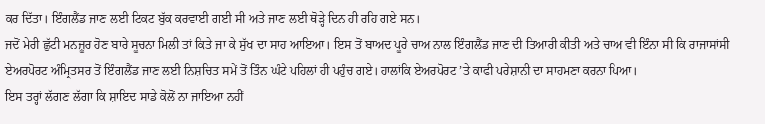ਕਰ ਦਿੱਤਾ। ਇੰਗਲੈਂਡ ਜਾਣ ਲਈ ਟਿਕਟ ਬੁੱਕ ਕਰਵਾਈ ਗਈ ਸੀ ਅਤੇ ਜਾਣ ਲਈ ਥੋੜ੍ਹੇ ਦਿਨ ਹੀ ਰਹਿ ਗਏ ਸਨ।
ਜਦੋਂ ਮੇਰੀ ਛੁੱਟੀ ਮਨਜ਼ੂਰ ਹੋਣ ਬਾਰੇ ਸੂਚਨਾ ਮਿਲੀ ਤਾਂ ਕਿਤੇ ਜਾ ਕੇ ਸੁੱਖ ਦਾ ਸਾਹ ਆਇਆ। ਇਸ ਤੋਂ ਬਾਅਦ ਪੂਰੇ ਚਾਅ ਨਾਲ ਇੰਗਲੈਂਡ ਜਾਣ ਦੀ ਤਿਆਰੀ ਕੀਤੀ ਅਤੇ ਚਾਅ ਵੀ ਇੰਨਾ ਸੀ ਕਿ ਰਾਜਾਸਾਂਸੀ ਏਅਰਪੋਰਟ ਅੰਮ੍ਰਿਤਸਰ ਤੋਂ ਇੰਗਲੈਂਡ ਜਾਣ ਲਈ ਨਿਸ਼ਚਿਤ ਸਮੇਂ ਤੋਂ ਤਿੰਨ ਘੰਟੇ ਪਹਿਲਾਂ ਹੀ ਪਹੁੰਚ ਗਏ। ਹਾਲਾਂਕਿ ਏਅਰਪੋਰਟ ’ਤੇ ਕਾਫੀ ਪਰੇਸ਼ਾਨੀ ਦਾ ਸਾਹਮਣਾ ਕਰਨਾ ਪਿਆ।
ਇਸ ਤਰ੍ਹਾਂ ਲੱਗਣ ਲੱਗਾ ਕਿ ਸ਼ਾਇਦ ਸਾਡੇ ਕੋਲੋਂ ਨਾ ਜਾਇਆ ਨਹੀਂ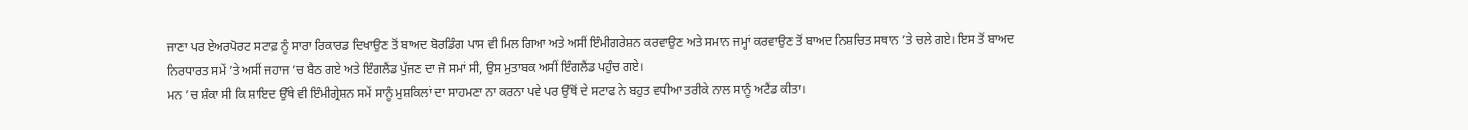ਜਾਣਾ ਪਰ ਏਅਰਪੋਰਟ ਸਟਾਫ਼ ਨੂੰ ਸਾਰਾ ਰਿਕਾਰਡ ਦਿਖਾਉਣ ਤੋਂ ਬਾਅਦ ਬੋਰਡਿੰਗ ਪਾਸ ਵੀ ਮਿਲ ਗਿਆ ਅਤੇ ਅਸੀਂ ਇੰਮੀਗਰੇਸ਼ਨ ਕਰਵਾਉਣ ਅਤੇ ਸਮਾਨ ਜਮ੍ਹਾਂ ਕਰਵਾਉਣ ਤੋਂ ਬਾਅਦ ਨਿਸ਼ਚਿਤ ਸਥਾਨ ’ਤੇ ਚਲੇ ਗਏ। ਇਸ ਤੋਂ ਬਾਅਦ ਨਿਰਧਾਰਤ ਸਮੇਂ ’ਤੇ ਅਸੀਂ ਜਹਾਜ ’ਚ ਬੈਠ ਗਏ ਅਤੇ ਇੰਗਲੈਂਡ ਪੁੱਜਣ ਦਾ ਜੋ ਸਮਾਂ ਸੀ, ਉਸ ਮੁਤਾਬਕ ਅਸੀਂ ਇੰਗਲੈਂਡ ਪਹੁੰਚ ਗਏ।
ਮਨ ’ਚ ਸ਼ੰਕਾ ਸੀ ਕਿ ਸ਼ਾਇਦ ਉੱਥੇ ਵੀ ਇੰਮੀਗ੍ਰੇਸ਼ਨ ਸਮੇਂ ਸਾਨੂੰ ਮੁਸ਼ਕਿਲਾਂ ਦਾ ਸਾਹਮਣਾ ਨਾ ਕਰਨਾ ਪਵੇ ਪਰ ਉੱਥੋਂ ਦੇ ਸਟਾਫ ਨੇ ਬਹੁਤ ਵਧੀਆ ਤਰੀਕੇ ਨਾਲ ਸਾਨੂੰ ਅਟੈਂਡ ਕੀਤਾ।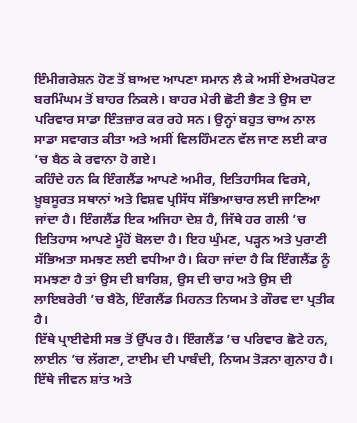ਇੰਮੀਗਰੇਸ਼ਨ ਹੋਣ ਤੋਂ ਬਾਅਦ ਆਪਣਾ ਸਮਾਨ ਲੈ ਕੇ ਅਸੀਂ ਏਅਰਪੋਰਟ ਬਰਮਿੰਘਮ ਤੋਂ ਬਾਹਰ ਨਿਕਲੇ। ਬਾਹਰ ਮੇਰੀ ਛੋਟੀ ਭੈਣ ਤੇ ਉਸ ਦਾ ਪਰਿਵਾਰ ਸਾਡਾ ਇੰਤਜ਼ਾਰ ਕਰ ਰਹੇ ਸਨ। ਉਨ੍ਹਾਂ ਬਹੁਤ ਚਾਅ ਨਾਲ ਸਾਡਾ ਸਵਾਗਤ ਕੀਤਾ ਅਤੇ ਅਸੀਂ ਵਿਲਹਿੰਮਟਨ ਵੱਲ ਜਾਣ ਲਈ ਕਾਰ ’ਚ ਬੈਠ ਕੇ ਰਵਾਨਾ ਹੋ ਗਏ।
ਕਹਿੰਦੇ ਹਨ ਕਿ ਇੰਗਲੈਂਡ ਆਪਣੇ ਅਮੀਰ, ਇਤਿਹਾਸਿਕ ਵਿਰਸੇ, ਖ਼ੂਬਸੂਰਤ ਸਥਾਨਾਂ ਅਤੇ ਵਿਸ਼ਵ ਪ੍ਰਸਿੱਧ ਸੱਭਿਆਚਾਰ ਲਈ ਜਾਣਿਆ ਜਾਂਦਾ ਹੈ। ਇੰਗਲੈਂਡ ਇਕ ਅਜਿਹਾ ਦੇਸ਼ ਹੈ, ਜਿੱਥੇ ਹਰ ਗਲੀ ’ਚ ਇਤਿਹਾਸ ਆਪਣੇ ਮੂੰਹੋਂ ਬੋਲਦਾ ਹੈ। ਇਹ ਘੁੰਮਣ, ਪੜ੍ਹਨ ਅਤੇ ਪੁਰਾਣੀ ਸੱਭਿਅਤਾ ਸਮਝਣ ਲਈ ਵਧੀਆ ਹੈ। ਕਿਹਾ ਜਾਂਦਾ ਹੈ ਕਿ ਇੰਗਲੈਂਡ ਨੂੰ ਸਮਝਣਾ ਹੈ ਤਾਂ ਉਸ ਦੀ ਬਾਰਿਸ਼, ਉਸ ਦੀ ਚਾਹ ਅਤੇ ਉਸ ਦੀ ਲਾਇਬਰੇਰੀ ’ਚ ਬੈਠੋ, ਇੰਗਲੈਂਡ ਮਿਹਨਤ ਨਿਯਮ ਤੇ ਗੌਰਵ ਦਾ ਪ੍ਰਤੀਕ ਹੈ।
ਇੱਥੇ ਪ੍ਰਾਈਵੇਸੀ ਸਭ ਤੋਂ ਉੱਪਰ ਹੈ। ਇੰਗਲੈਂਡ ’ਚ ਪਰਿਵਾਰ ਛੋਟੇ ਹਨ, ਲਾਈਨ ’ਚ ਲੱਗਣਾ, ਟਾਈਮ ਦੀ ਪਾਬੰਦੀ, ਨਿਯਮ ਤੋੜਨਾ ਗੁਨਾਹ ਹੈ। ਇੱਥੇ ਜੀਵਨ ਸ਼ਾਂਤ ਅਤੇ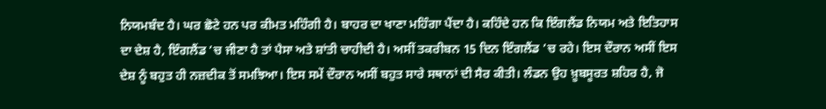ਨਿਯਮਬੰਦ ਹੈ। ਘਰ ਛੋਟੇ ਹਨ ਪਰ ਕੀਮਤ ਮਹਿੰਗੀ ਹੈ। ਬਾਹਰ ਦਾ ਖਾਣਾ ਮਹਿੰਗਾ ਪੈਂਦਾ ਹੈ। ਕਹਿੰਦੇ ਹਨ ਕਿ ਇੰਗਲੈਂਡ ਨਿਯਮ ਅਤੇ ਇਤਿਹਾਸ ਦਾ ਦੇਸ਼ ਹੈ, ਇੰਗਲੈਂਡ ’ਚ ਜੀਣਾ ਹੈ ਤਾਂ ਪੈਸਾ ਅਤੇ ਸ਼ਾਂਤੀ ਚਾਹੀਦੀ ਹੈ। ਅਸੀਂ ਤਕਰੀਬਨ 15 ਦਿਨ ਇੰਗਲੈਂਡ ’ਚ ਰਹੇ। ਇਸ ਦੌਰਾਨ ਅਸੀਂ ਇਸ ਦੇਸ਼ ਨੂੰ ਬਹੁਤ ਹੀ ਨਜ਼ਦੀਕ ਤੋਂ ਸਮਝਿਆ। ਇਸ ਸਮੇਂ ਦੌਰਾਨ ਅਸੀਂ ਬਹੁਤ ਸਾਰੇ ਸਥਾਨਾਂ ਦੀ ਸੈਰ ਕੀਤੀ। ਲੰਡਨ ਉਹ ਖ਼ੂਬਸੂਰਤ ਸ਼ਹਿਰ ਹੈ, ਜੋ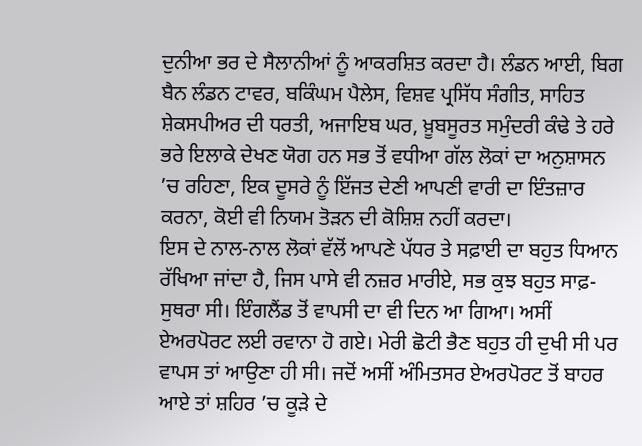ਦੁਨੀਆ ਭਰ ਦੇ ਸੈਲਾਨੀਆਂ ਨੂੰ ਆਕਰਸ਼ਿਤ ਕਰਦਾ ਹੈ। ਲੰਡਨ ਆਈ, ਬਿਗ ਬੈਨ ਲੰਡਨ ਟਾਵਰ, ਬਕਿੰਘਮ ਪੈਲੇਸ, ਵਿਸ਼ਵ ਪ੍ਰਸਿੱਧ ਸੰਗੀਤ, ਸਾਹਿਤ ਸ਼ੇਕਸਪੀਅਰ ਦੀ ਧਰਤੀ, ਅਜਾਇਬ ਘਰ, ਖ਼ੂਬਸੂਰਤ ਸਮੁੰਦਰੀ ਕੰਢੇ ਤੇ ਹਰੇ ਭਰੇ ਇਲਾਕੇ ਦੇਖਣ ਯੋਗ ਹਨ ਸਭ ਤੋਂ ਵਧੀਆ ਗੱਲ ਲੋਕਾਂ ਦਾ ਅਨੁਸ਼ਾਸਨ ’ਚ ਰਹਿਣਾ, ਇਕ ਦੂਸਰੇ ਨੂੰ ਇੱਜਤ ਦੇਣੀ ਆਪਣੀ ਵਾਰੀ ਦਾ ਇੰਤਜ਼ਾਰ ਕਰਨਾ, ਕੋਈ ਵੀ ਨਿਯਮ ਤੋੜਨ ਦੀ ਕੋਸ਼ਿਸ਼ ਨਹੀਂ ਕਰਦਾ।
ਇਸ ਦੇ ਨਾਲ-ਨਾਲ ਲੋਕਾਂ ਵੱਲੋਂ ਆਪਣੇ ਪੱਧਰ ਤੇ ਸਫ਼ਾਈ ਦਾ ਬਹੁਤ ਧਿਆਨ ਰੱਖਿਆ ਜਾਂਦਾ ਹੈ, ਜਿਸ ਪਾਸੇ ਵੀ ਨਜ਼ਰ ਮਾਰੀਏ, ਸਭ ਕੁਝ ਬਹੁਤ ਸਾਫ਼-ਸੁਥਰਾ ਸੀ। ਇੰਗਲੈਂਡ ਤੋਂ ਵਾਪਸੀ ਦਾ ਵੀ ਦਿਨ ਆ ਗਿਆ। ਅਸੀਂ ਏਅਰਪੋਰਟ ਲਈ ਰਵਾਨਾ ਹੋ ਗਏ। ਮੇਰੀ ਛੋਟੀ ਭੈਣ ਬਹੁਤ ਹੀ ਦੁਖੀ ਸੀ ਪਰ ਵਾਪਸ ਤਾਂ ਆਉਣਾ ਹੀ ਸੀ। ਜਦੋਂ ਅਸੀਂ ਅੰਮਿਤਸਰ ਏਅਰਪੋਰਟ ਤੋਂ ਬਾਹਰ ਆਏ ਤਾਂ ਸ਼ਹਿਰ ’ਚ ਕੂੜੇ ਦੇ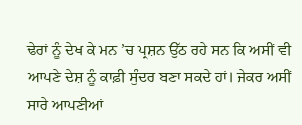ਢੇਰਾਂ ਨੂੰ ਦੇਖ ਕੇ ਮਨ ’ਚ ਪ੍ਰਸ਼ਨ ਉੱਠ ਰਹੇ ਸਨ ਕਿ ਅਸੀਂ ਵੀ ਆਪਣੇ ਦੇਸ਼ ਨੂੰ ਕਾਫ਼ੀ ਸੁੰਦਰ ਬਣਾ ਸਕਦੇ ਹਾਂ। ਜੇਕਰ ਅਸੀਂ ਸਾਰੇ ਆਪਣੀਆਂ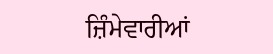ਜ਼ਿੰਮੇਵਾਰੀਆਂ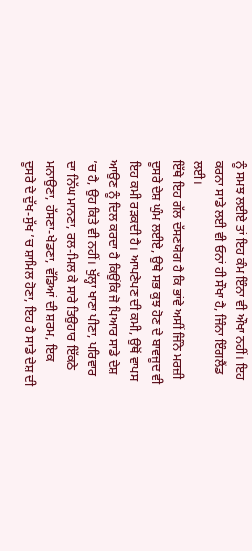ਨੂੰ ਸਮਝ ਲਈਏ ਤਾਂ ਇਹ ਕੰਮ ਇੰਨਾ ਵੀ ਔਖਾ ਨਹੀਂ। ਇਹ ਕਰਨਾ ਸਾਡੇ ਲਈ ਵੀ ਓਨਾਂ ਹੀ ਸੌਖਾ ਹੈ, ਜਿੰਨਾ ਇੰਗਲੈਂਡ ਲਈ।
ਇੱਥੇ ਇਹ ਗੱਲ ਦੱਸਣਯੋਗ ਹੈ ਕਿ ਭਾਂਵੇ ਅਸੀਂ ਜਿੰਨੇ ਮਰਜ਼ੀ ਦੂਸਰੇ ਦੇਸ਼ ਘੁੰਮ ਲਈਏ, ਉਥੇ ਸਭ ਕੁਝ ਹੋਣ ਦੇ ਬਾਵਜੂਦ ਵੀ ਇਹ ਕਮੀ ਰੜਕਦੀ ਹੈ। ਆਪਣੇਪਣ ਦੀ ਕਮੀ, ਉਥੋਂ ਵਾਪਸ ਆਉਣ ਨੂੰ ਦਿਲ ਕਰਦਾ ਹੈ ਕਿਉਂਕਿ ਜੋ ਪਿਆਰ ਸਾਡੇ ਦੇਸ਼ ’ਚ ਹੈ, ਉਹ ਕਿਤੇ ਵੀ ਨਹੀਂ। ਖੁੱਲ੍ਹਾ ਖਾਣਾ ਪੀਣਾ, ਪਰਿਵਾਰ ਦਾ ਨਿੱਘ ਮਾਨਣਾ, ਰਲ-ਮਿਲ ਕੇ ਸਾਰੇ ਤਿਉਹਾਰ ਇੱਕਠੇ ਮਨਾਉਣਾ, ਹੱਸਣਾ-ਖੇਡਣਾ, ਵੱਡਿਆਂ ਦੀ ਸ਼ਰਮ, ਇਕ ਦੂਸਰੇ ਦੇ ਦੁੱਖ-ਸੁੱਖ ’ਚ ਸ਼ਾਮਿਲ ਹੋਣਾ, ਇਹ ਹੈ ਸਾਡੇ ਦੇਸ਼ ਦੀ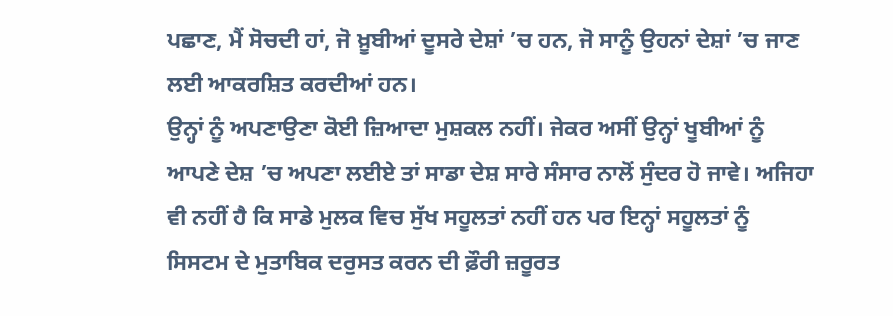ਪਛਾਣ, ਮੈਂ ਸੋਚਦੀ ਹਾਂ, ਜੋ ਖ਼ੂਬੀਆਂ ਦੂਸਰੇ ਦੇਸ਼ਾਂ ’ਚ ਹਨ, ਜੋ ਸਾਨੂੰ ਉਹਨਾਂ ਦੇਸ਼ਾਂ ’ਚ ਜਾਣ ਲਈ ਆਕਰਸ਼ਿਤ ਕਰਦੀਆਂ ਹਨ।
ਉਨ੍ਹਾਂ ਨੂੰ ਅਪਣਾਉਣਾ ਕੋਈ ਜ਼ਿਆਦਾ ਮੁਸ਼ਕਲ ਨਹੀਂ। ਜੇਕਰ ਅਸੀਂ ਉਨ੍ਹਾਂ ਖੂਬੀਆਂ ਨੂੰ ਆਪਣੇ ਦੇਸ਼ ’ਚ ਅਪਣਾ ਲਈਏ ਤਾਂ ਸਾਡਾ ਦੇਸ਼ ਸਾਰੇ ਸੰਸਾਰ ਨਾਲੋਂ ਸੁੰਦਰ ਹੋ ਜਾਵੇ। ਅਜਿਹਾ ਵੀ ਨਹੀਂ ਹੈ ਕਿ ਸਾਡੇ ਮੁਲਕ ਵਿਚ ਸੁੱਖ ਸਹੂਲਤਾਂ ਨਹੀਂ ਹਨ ਪਰ ਇਨ੍ਹਾਂ ਸਹੂਲਤਾਂ ਨੂੰ ਸਿਸਟਮ ਦੇ ਮੁਤਾਬਿਕ ਦਰੁਸਤ ਕਰਨ ਦੀ ਫ਼ੌਰੀ ਜ਼ਰੂਰਤ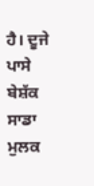ਹੈ। ਦੂਜੇ ਪਾਸੇ ਬੇਸ਼ੱਕ ਸਾਡਾ ਮੁਲਕ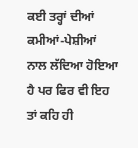ਕਈ ਤਰ੍ਹਾਂ ਦੀਆਂ ਕਮੀਆਂ-ਪੇਸ਼ੀਆਂ ਨਾਲ ਲੱਦਿਆ ਹੋਇਆ ਹੈ ਪਰ ਫਿਰ ਵੀ ਇਹ ਤਾਂ ਕਹਿ ਹੀ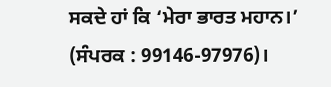ਸਕਦੇ ਹਾਂ ਕਿ ‘ਮੇਰਾ ਭਾਰਤ ਮਹਾਨ।’
(ਸੰਪਰਕ : 99146-97976)।